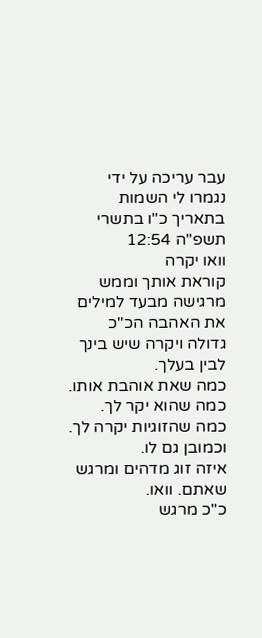עבר עריכה על ידי נגמרו לי השמות בתאריך כ"ו בתשרי תשפ"ה 12:54
וואו יקרה
קוראת אותך וממש מרגישה מבעד למילים את האהבה הכ"כ גדולה ויקרה שיש בינך לבין בעלך.
כמה שאת אוהבת אותו.
כמה שהוא יקר לך.
כמה שהזוגיות יקרה לך.
וכמובן גם לו.
איזה זוג מדהים ומרגש שאתם. וואו.
כ"כ מרגש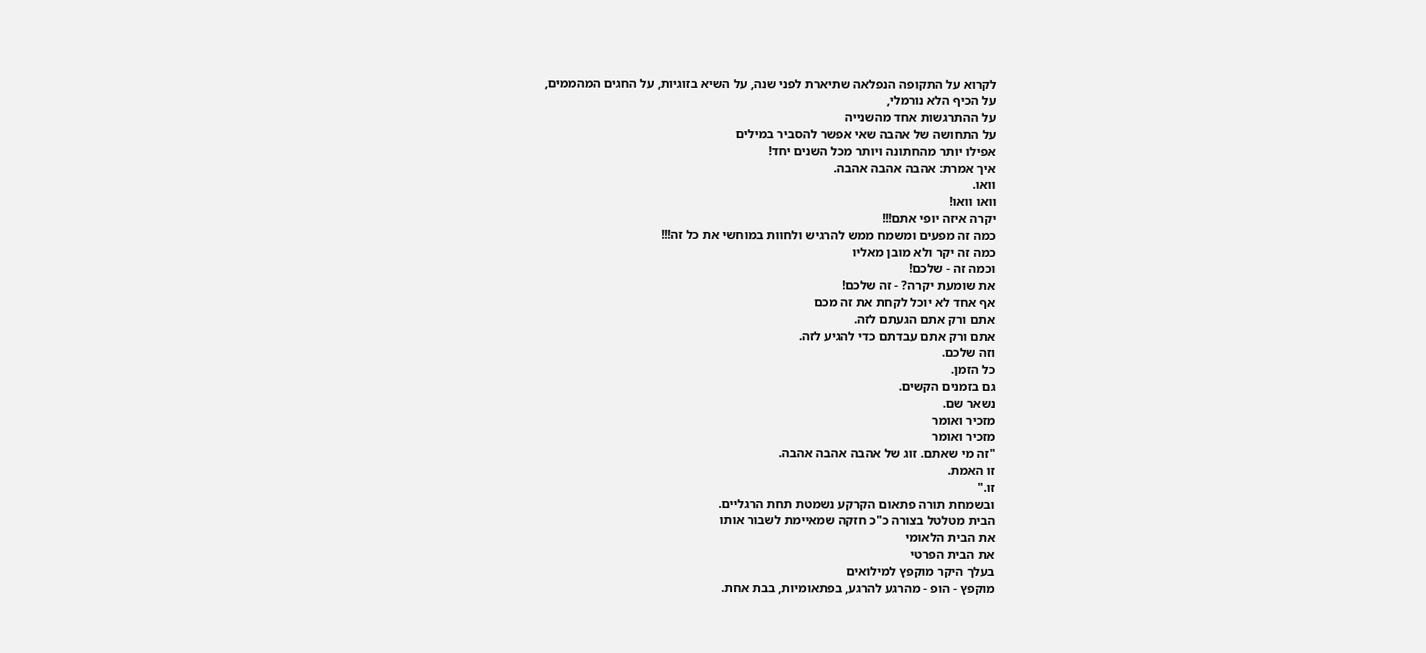לקרוא על התקופה הנפלאה שתיארת לפני שנה, על השיא בזוגיות, על החגים המהממים,
על הכיף הלא נורמלי,
על ההתרגשות אחד מהשנייה
על התחושה של אהבה שאי אפשר להסביר במילים
אפילו יותר מהחתונה ויותר מכל השנים יחד!
איך אמרת: אהבה אהבה אהבה.
וואו.
וואו וואו!
יקרה איזה יופי אתם!!!
כמה זה מפעים ומשמח ממש להרגיש ולחוות במוחשי את כל זה!!!
כמה זה יקר ולא מובן מאליו
וכמה זה - שלכם!
את שומעת יקרה? - זה שלכם!
אף אחד לא יוכל לקחת את זה מכם
אתם ורק אתם הגעתם לזה.
אתם ורק אתם עבדתם כדי להגיע לזה.
וזה שלכם.
כל הזמן.
גם בזמנים הקשים.
נשאר שם.
מזכיר ואומר
מזכיר ואומר
"זה מי שאתם. זוג של אהבה אהבה אהבה.
זו האמת.
זו."
ובשמחת תורה פתאום הקרקע נשמטת תחת הרגליים.
הבית מטלטל בצורה כ"כ חזקה שמאיימת לשבור אותו
את הבית הלאומי
את הבית הפרטי
בעלך היקר מוקפץ למילואים
מוקפץ - הופ - מהרגע להרגע, בפתאומיות, בבת אחת.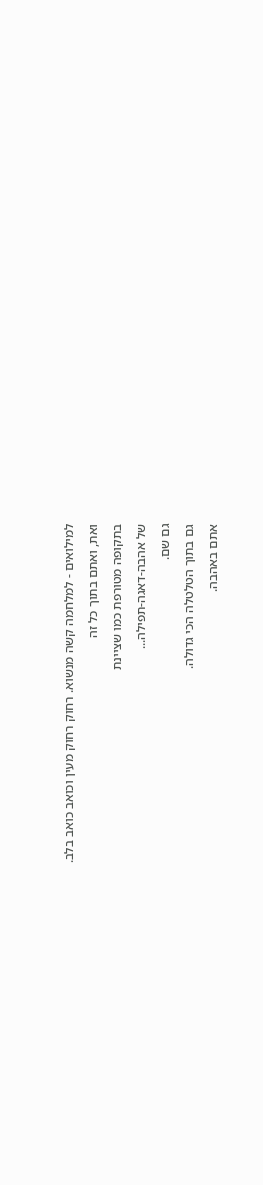למילואים - למלחמה קשה מנשוא. רחוק רחוק מעין וכואב כואב בלב.
ואת, ואתם בתוך כל זה
בתקופה מטורפת כמו שציינת
של אהבה-דאגה-תפילה...
גם שם.
גם בתוך הטלטלה הכי גדולה.
אתם באהבה.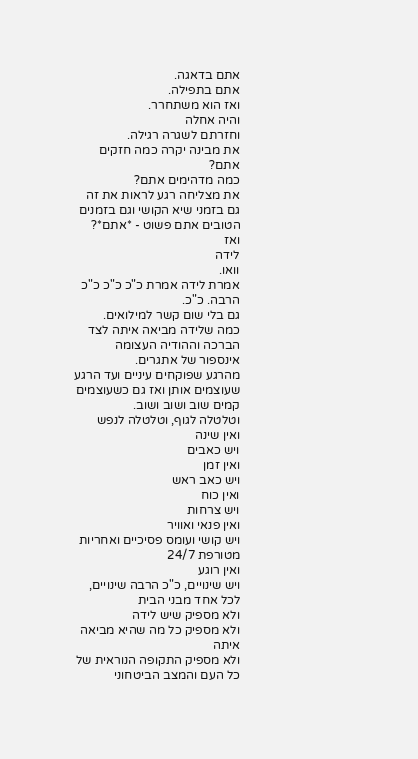אתם בדאגה.
אתם בתפילה.
ואז הוא משתחרר.
והיה אחלה
וחזרתם לשגרה רגילה.
את מבינה יקרה כמה חזקים אתם?
כמה מדהימים אתם?
את מצליחה רגע לראות את זה גם בזמני שיא הקושי וגם בזמנים הטובים אתם פשוט - *אתם*?
ואז
לידה
וואו.
אמרת לידה אמרת כ"כ כ"כ כ"כ הרבה. כ"כ.
גם בלי שום קשר למילואים.
כמה שלידה מביאה איתה לצד הברכה וההודיה העצומה אינספור של אתגרים.
מהרגע שפוקחים עיניים ועד הרגע שעוצמים אותן ואז גם כשעוצמים קמים שוב ושוב ושוב.
וטלטלה לגוף, וטלטלה לנפש
ואין שינה
ויש כאבים
ואין זמן
ויש כאב ראש
ואין כוח
ויש צרחות
ואין פנאי ואוויר
ויש קושי ועומס פסיכיים ואחריות מטורפת 24/7
ואין רוגע
ויש שינויים, כ"כ הרבה שינויים, לכל אחד מבני הבית
ולא מספיק שיש לידה
ולא מספיק כל מה שהיא מביאה איתה
ולא מספיק התקופה הנוראית של כל העם והמצב הביטחוני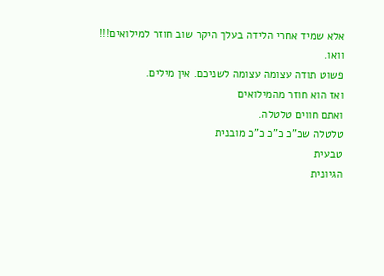אלא שמיד אחרי הלידה בעלך היקר שוב חוזר למילואים!!!
וואו.
פשוט תודה עצומה עצומה לשניכם. אין מילים.
ואז הוא חוזר מהמילואים
ואתם חווים טלטלה.
טלטלה שכ"כ כ"כ כ"כ מובנית
טבעית
הגיונית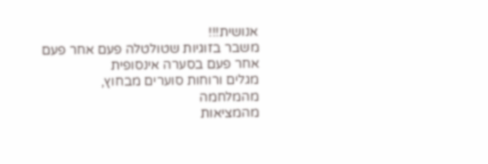אנושית!!!
משבר בזוגיות שטולטלה פעם אחר פעם אחר פעם בסערה אינסופית
מגלים ורוחות סוערים מבחוץ,
מהמלחמה
מהמציאות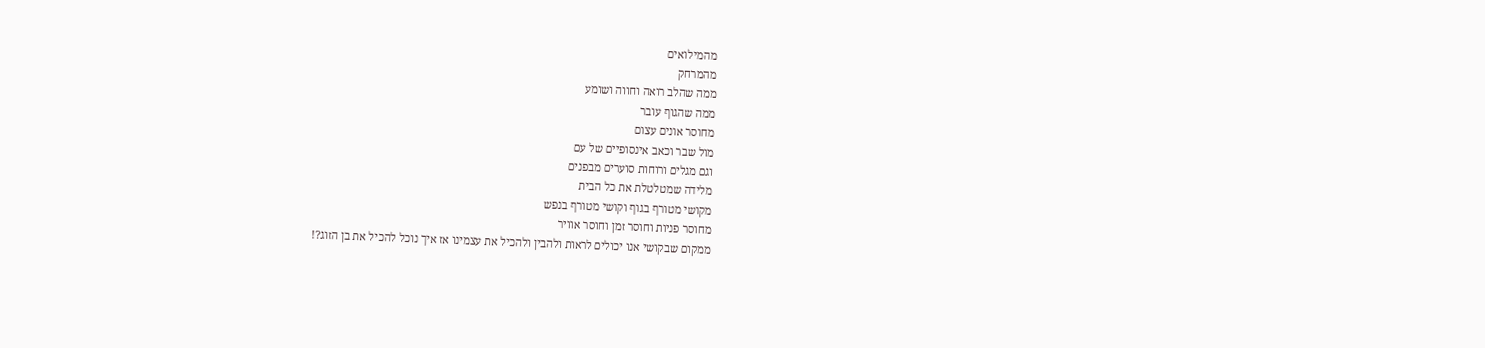מהמילואים
מהמרחק
ממה שהלב רואה וחווה ושומע
ממה שהגוף עובר
מחוסר אונים עצום
מול שבר וכאב אינסופיים של עם
וגם מגלים ורוחות סוערים מבפנים
מלידה שמטלטלת את כל הבית
מקושי מטורף בגוף וקושי מטורף בנפש
מחוסר פניות וחוסר זמן וחוסר אוויר
ממקום שבקושי אנו יכולים לראות ולהבין ולהכיל את עצמינו אז איך נוכל להכיל את בן הזוג?!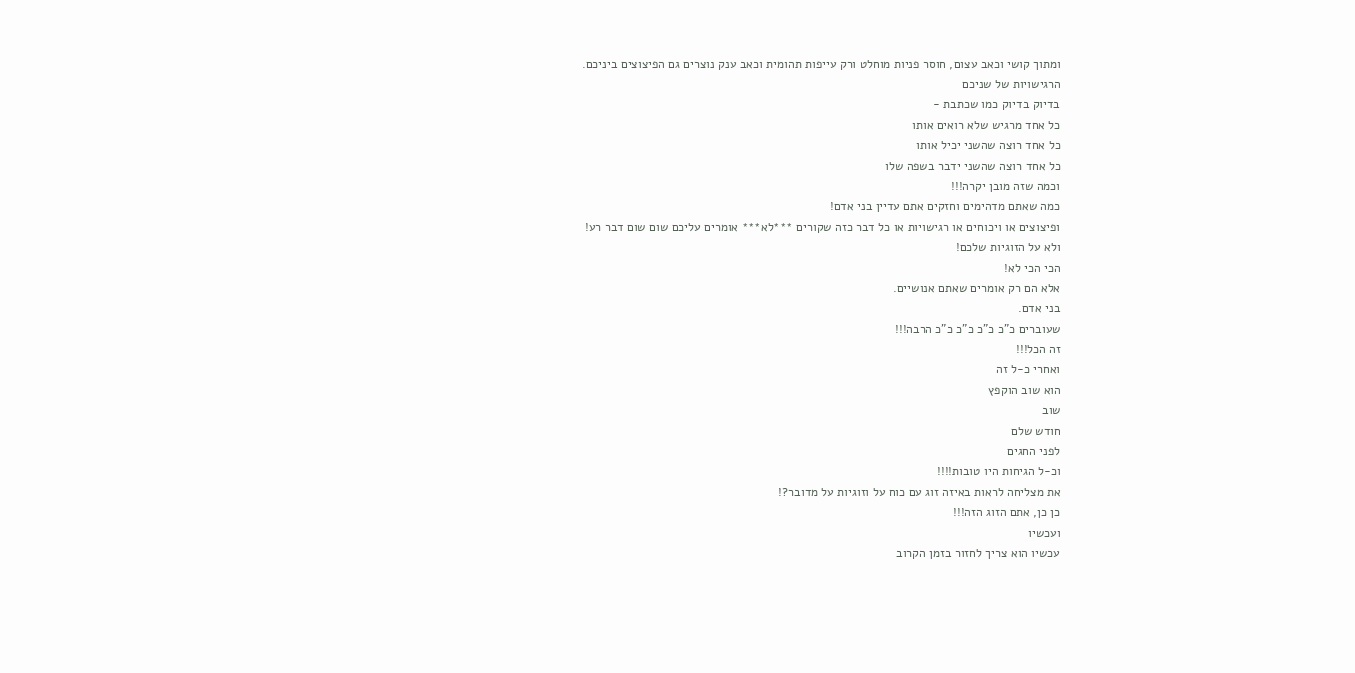ומתוך קושי וכאב עצום, חוסר פניות מוחלט ורק עייפות תהומית וכאב ענק נוצרים גם הפיצוצים ביניכם.
הרגישויות של שניכם
בדיוק בדיוק כמו שכתבת -
כל אחד מרגיש שלא רואים אותו
כל אחד רוצה שהשני יכיל אותו
כל אחד רוצה שהשני ידבר בשפה שלו
וכמה שזה מובן יקרה!!!
כמה שאתם מדהימים וחזקים אתם עדיין בני אדם!
ופיצוצים או ויכוחים או רגישויות או כל דבר כזה שקורים ***לא*** אומרים עליכם שום שום דבר רע!
ולא על הזוגיות שלכם!
הכי הכי לא!
אלא הם רק אומרים שאתם אנושיים.
בני אדם.
שעוברים כ"כ כ"כ כ"כ כ"כ הרבה!!!
זה הכל!!!
ואחרי כ-ל זה
הוא שוב הוקפץ
שוב
חודש שלם
לפני החגים
וכ-ל הגיחות היו טובות!!!!
את מצליחה לראות באיזה זוג עם כוח על וזוגיות על מדובר?!
כן כן, אתם הזוג הזה!!!
ועכשיו
עכשיו הוא צריך לחזור בזמן הקרוב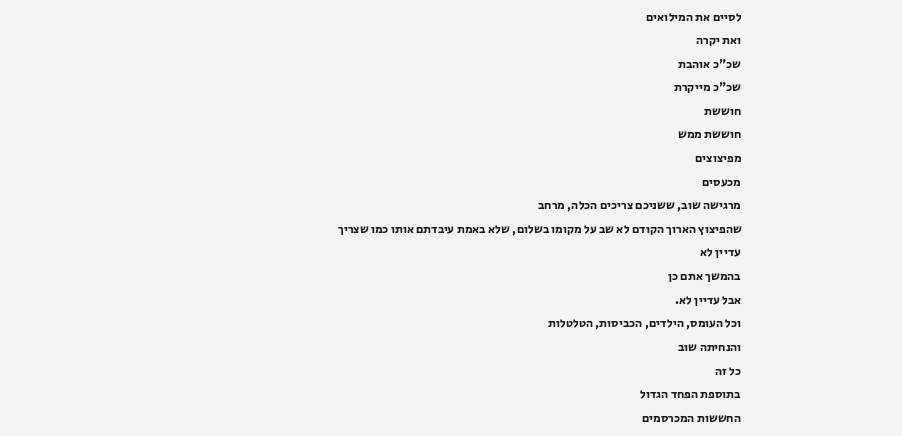לסיים את המילואים
ואת יקרה
שכ"כ אוהבת
שכ"כ מייקרת
חוששת
חוששת ממש
מפיצוצים
מכעסים
מרגישה שוב, ששניכם צריכים הכלה, מרחב
שהפיצוץ הארוך הקודם לא שב על מקומו בשלום, שלא באמת עיבדתם אותו כמו שצריך
עדיין לא
בהמשך אתם כן
אבל עדיין לא.
וכל העומס, הילדים, הכביסות, הטלטלות
והנחיתה שוב
כל זה
בתוספת הפחד הגדול
החששות המכרסמים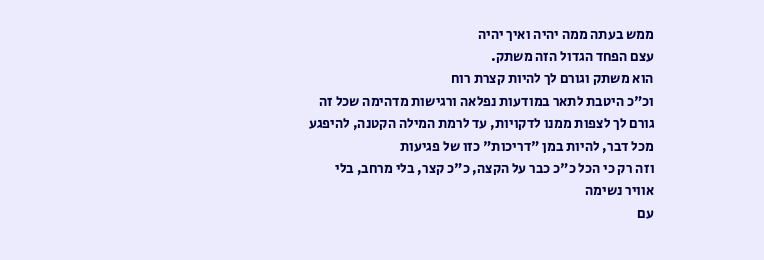ממש בעתה ממה יהיה ואיך יהיה
עצם הפחד הגדול הזה משתק.
הוא משתק וגורם לך להיות קצרת רוח
וכ"כ היטבת לתאר במודעות נפלאה ורגישות מדהימה שכל זה גורם לך לצפות ממנו לדקויות, עד לרמת המילה הקטנה, להיפגע מכל דבר, להיות במן "דריכות" כזו של פגיעות
וזה רק כי הכל כ"כ כבר על הקצה, כ"כ קצר, בלי מרחב, בלי אוויר נשימה
עם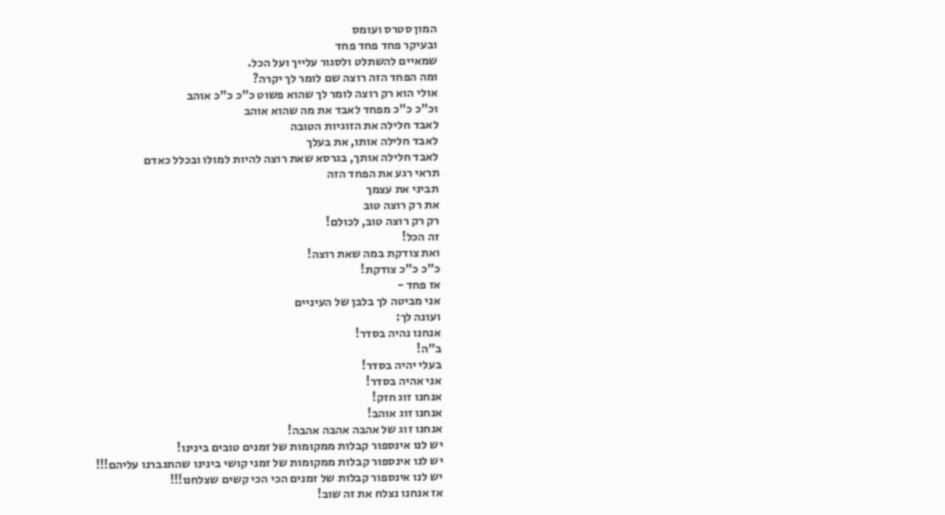המון סטרס ועומס
ובעיקר פחד פחד פחד
שמאיים להשתלט ולסגור עלייך ועל הכל.
ומה הפחד הזה רוצה שם לומר לך יקרה?
אולי הוא רק רוצה לומר לך שהוא פשוט כ"כ כ"כ אוהב
וכ"כ כ"כ מפחד לאבד את מה שהוא אוהב
לאבד חלילה את הזוגיות הטובה
לאבד חלילה אותו, את בעלך
לאבד חלילה אותך, בגרסא שאת רוצה להיות למולו ובכלל כאדם
תראי רגע את הפחד הזה
תביני את עצמך
את רק רוצה טוב
רק רק רוצה טוב, לכולם!
זה הכל!
ואת צודקת במה שאת רוצה!
כ"כ כ"כ צודקת!
אז פחד -
אני מביטה לך בלבן של העיניים
ועונה לך:
אנחנו נהיה בסדר!
ב"ה!
בעלי יהיה בסדר!
אני אהיה בסדר!
אנחנו זוג חזק!
אנחנו זוג אוהב!
אנחנו זוג של אהבה אהבה אהבה!
יש לנו אינספור קבלות ממקומות של זמנים טובים בינינו!
יש לנו אינספור קבלות ממקומות של זמני קושי בינינו שהתגברנו עליהם!!!
יש לנו אינספור קבלות של זמנים הכי הכי קשים שצלחנו!!!
אז אנחנו נצלח את זה שוב!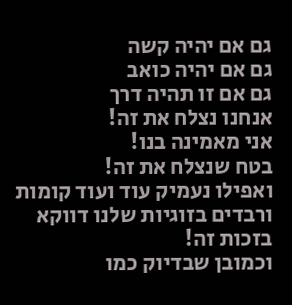גם אם יהיה קשה
גם אם יהיה כואב
גם אם זו תהיה דרך
אנחנו נצלח את זה!
אני מאמינה בנו!
בטח שנצלח את זה!
ואפילו נעמיק עוד ועוד קומות ורבדים בזוגיות שלנו דווקא בזכות זה!
וכמובן שבדיוק כמו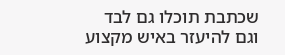שכתבת תוכלו גם לבד וגם להיעזר באיש מקצוע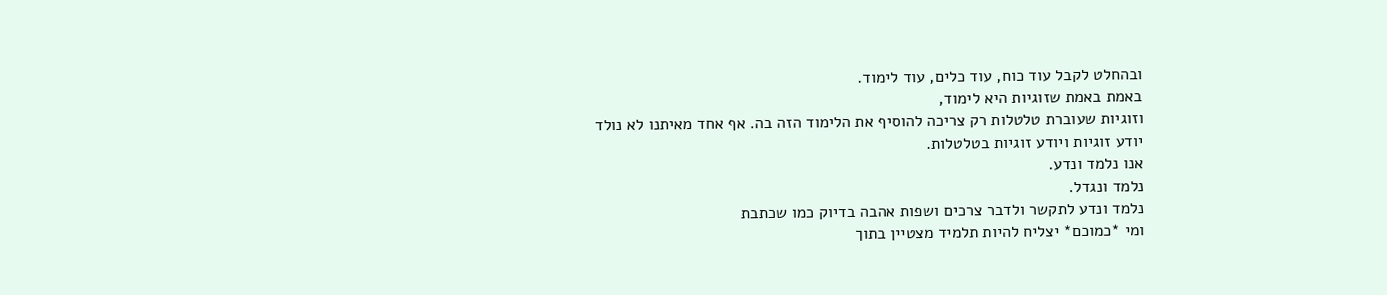ובהחלט לקבל עוד כוח, עוד כלים, עוד לימוד.
באמת באמת שזוגיות היא לימוד,
וזוגיות שעוברת טלטלות רק צריכה להוסיף את הלימוד הזה בה. אף אחד מאיתנו לא נולד יודע זוגיות ויודע זוגיות בטלטלות.
אנו נלמד ונדע.
נלמד ונגדל.
נלמד ונדע לתקשר ולדבר צרכים ושפות אהבה בדיוק כמו שכתבת
ומי *כמוכם* יצליח להיות תלמיד מצטיין בתוך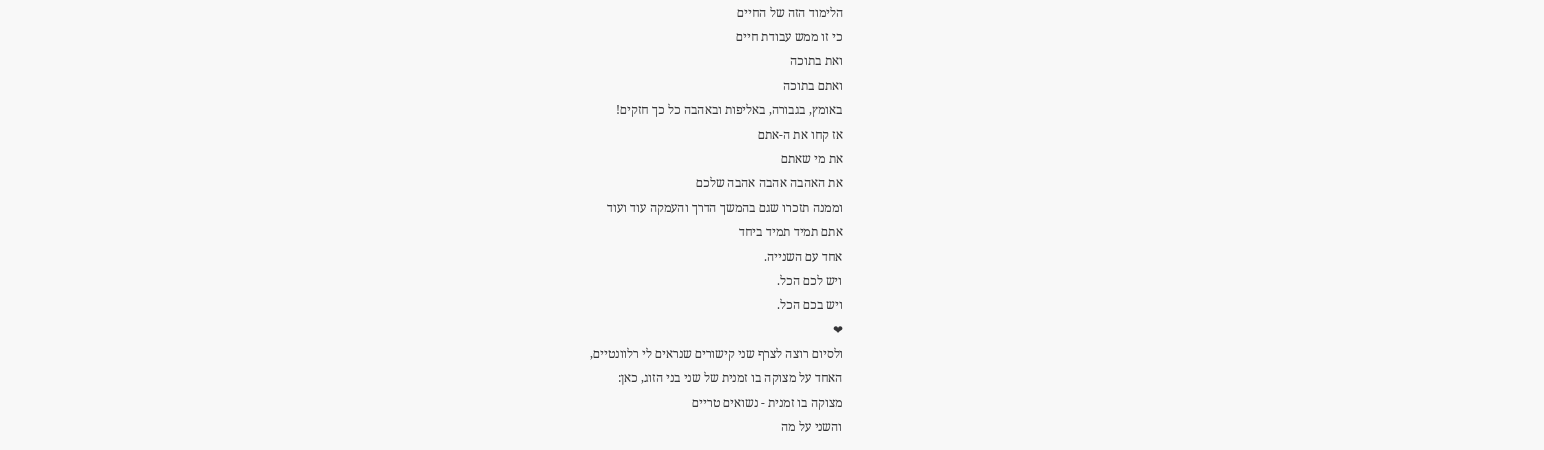הלימוד הזה של החיים
כי זו ממש עבודת חיים
ואת בתוכה
ואתם בתוכה
באומץ, בגבורה, באליפות ובאהבה כל כך חזקים!
אז קחו את ה-אתם
את מי שאתם
את האהבה אהבה אהבה שלכם
וממנה תזכרו שגם בהמשך הדרך והעמקה עוד ועוד
אתם תמיד תמיד ביחד
אחד עם השנייה.
ויש לכם הכל.
ויש בכם הכל.
❤
ולסיום רוצה לצרף שני קישורים שנראים לי רלוונטיים,
האחד על מצוקה בו זמנית של שני בני הזוג, כאן:
מצוקה בו זמנית - נשואים טריים
והשני על מה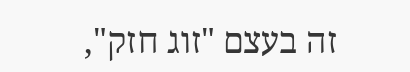זה בעצם "זוג חזק",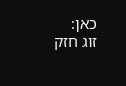כאן:
זוג חזק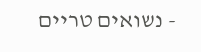- נשואים טריים